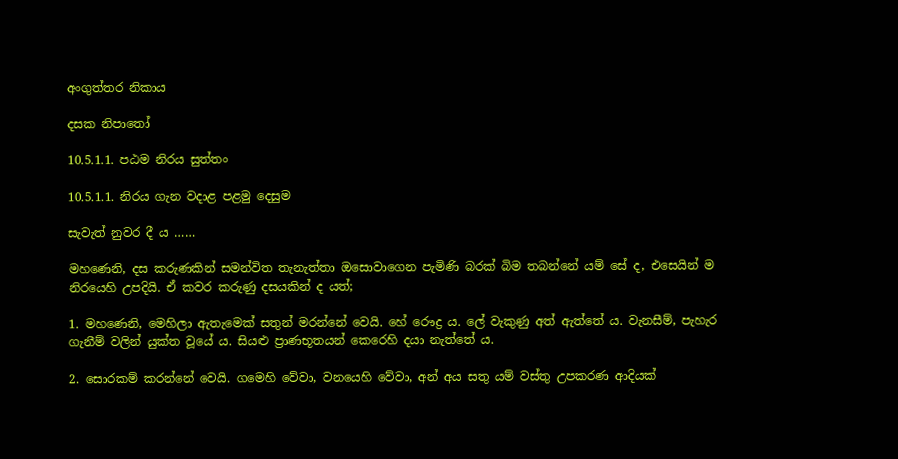අංගුත්තර නිකාය

දසක නිපාතෝ

10.5.1.1. පඨම නිරය සුත්තං

10.5.1.1. නිරය ගැන වදාළ පළමු දෙසුම

සැවැත් නුවර දී ය ……

මහණෙනි, දස කරුණකින් සමන්විත තැනැත්තා ඔසොවාගෙන පැමිණි බරක් බිම තබන්නේ යම් සේ ද, එසෙයින් ම නිරයෙහි උපදියි. ඒ කවර කරුණු දසයකින් ද යත්;

1. මහණෙනි, මෙහිලා ඇතැමෙක් සතුන් මරන්නේ වෙයි. හේ රෞද්‍ර ය. ලේ වැකුණු අත් ඇත්තේ ය. වැනසීම්, පැහැර ගැනීම් වලින් යුක්ත වූයේ ය. සියළු ප්‍රාණභූතයන් කෙරෙහි දයා නැත්තේ ය.

2. සොරකම් කරන්නේ වෙයි. ගමෙහි වේවා, වනයෙහි වේවා, අන් අය සතු යම් වස්තු උපකරණ ආදියක්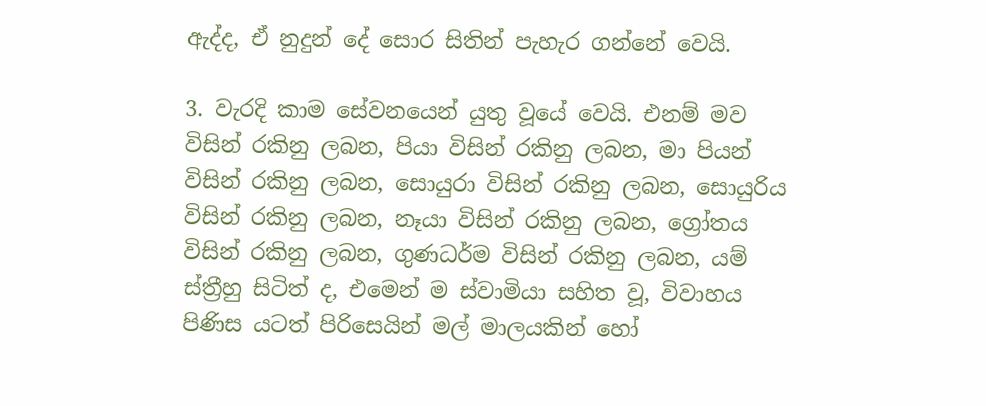ඇද්ද, ඒ නුදුන් දේ සොර සිතින් පැහැර ගන්නේ වෙයි.

3. වැරදි කාම සේවනයෙන් යුතු වූයේ වෙයි. එනම් මව විසින් රකිනු ලබන, පියා විසින් රකිනු ලබන, මා පියන් විසින් රකිනු ලබන, සොයුරා විසින් රකිනු ලබන, සොයුරිය විසින් රකිනු ලබන, නෑයා විසින් රකිනු ලබන, ග්‍රෝතය විසින් රකිනු ලබන, ගුණධර්ම විසින් රකිනු ලබන, යම් ස්ත්‍රීහු සිටිත් ද, එමෙන් ම ස්වාමියා සහිත වූ, විවාහය පිණිස යටත් පිරිසෙයින් මල් මාලයකින් හෝ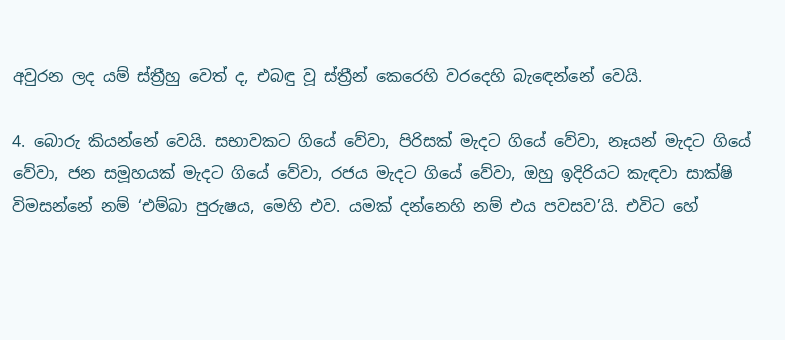අවුරන ලද යම් ස්ත්‍රීහු වෙත් ද, එබඳු වූ ස්ත්‍රීන් කෙරෙහි වරදෙහි බැඳෙන්නේ වෙයි.

4. බොරු කියන්නේ වෙයි. සභාවකට ගියේ වේවා, පිරිසක් මැදට ගියේ වේවා, නෑයන් මැදට ගියේ වේවා, ජන සමූහයක් මැදට ගියේ වේවා, රජය මැදට ගියේ වේවා, ඔහු ඉදිරියට කැඳවා සාක්ෂි විමසන්නේ නම් ‘එම්බා පුරුෂය, මෙහි එව. යමක් දන්නෙහි නම් එය පවසව’යි. එවිට හේ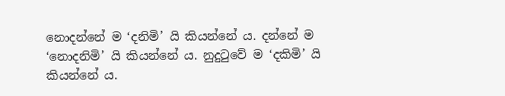නොදන්නේ ම ‘දනිමි’ යි කියන්නේ ය. දන්නේ ම ‘නොදනිමි’ යි කියන්නේ ය. නුදුටුවේ ම ‘දකිමි’ යි කියන්නේ ය.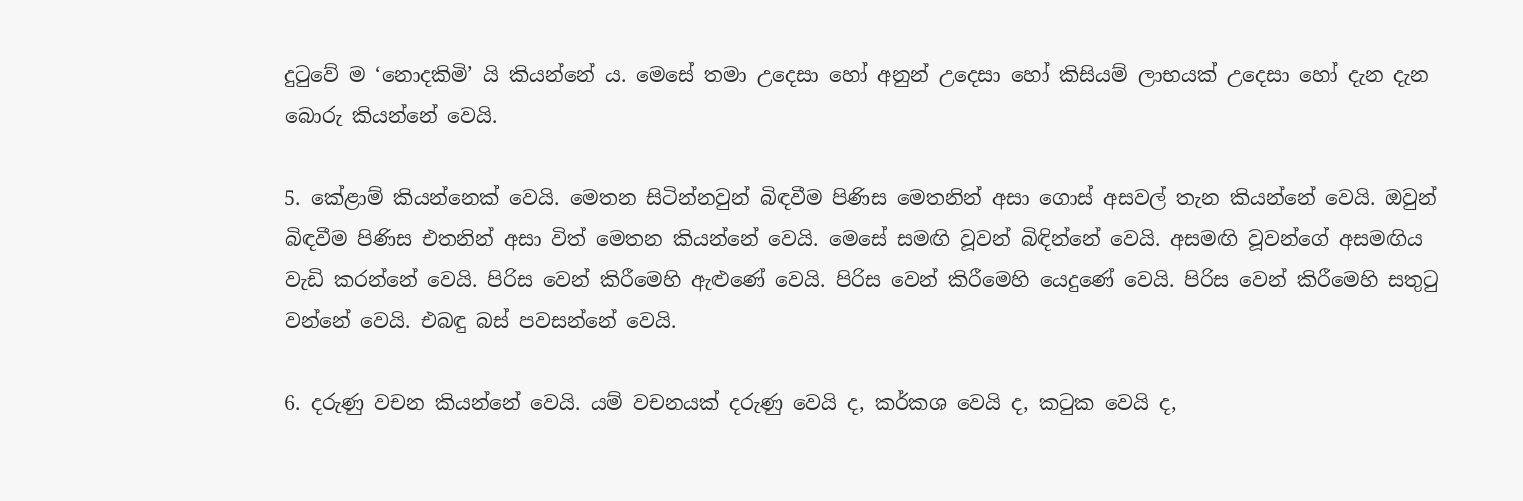දුටුවේ ම ‘නොදකිමි’ යි කියන්නේ ය. මෙසේ තමා උදෙසා හෝ අනුන් උදෙසා හෝ කිසියම් ලාභයක් උදෙසා හෝ දැන දැන බොරු කියන්නේ වෙයි.

5. කේළාම් කියන්නෙක් වෙයි. මෙතන සිටින්නවුන් බිඳවීම පිණිස මෙතනින් අසා ගොස් අසවල් තැන කියන්නේ වෙයි. ඔවුන් බිඳවීම පිණිස එතනින් අසා විත් මෙතන කියන්නේ වෙයි. මෙසේ සමඟි වූවන් බිඳින්නේ වෙයි. අසමඟි වූවන්ගේ අසමඟිය වැඩි කරන්නේ වෙයි. පිරිස වෙන් කිරීමෙහි ඇළුණේ වෙයි. පිරිස වෙන් කිරීමෙහි යෙදුණේ වෙයි. පිරිස වෙන් කිරීමෙහි සතුටු වන්නේ වෙයි. එබඳු බස් පවසන්නේ වෙයි.

6. දරුණු වචන කියන්නේ වෙයි. යම් වචනයක් දරුණු වෙයි ද, කර්කශ වෙයි ද, කටුක වෙයි ද,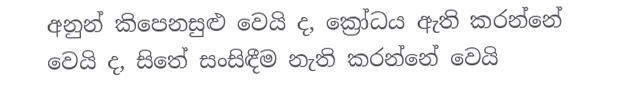අනුන් කිපෙනසුළු වෙයි ද, ක්‍රෝධය ඇති කරන්නේ වෙයි ද, සිතේ සංසිඳීම නැති කරන්නේ වෙයි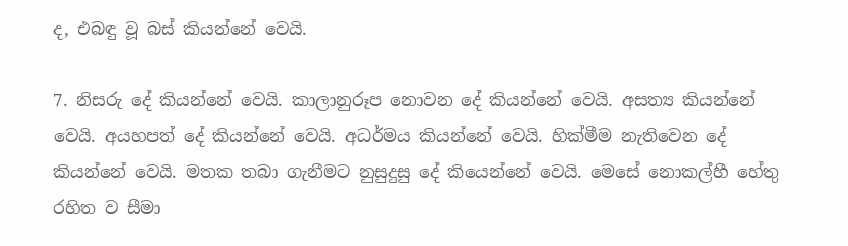ද, එබඳු වූ බස් කියන්නේ වෙයි.

7. නිසරු දේ කියන්නේ වෙයි. කාලානුරූප නොවන දේ කියන්නේ වෙයි. අසත්‍ය කියන්නේ වෙයි. අයහපත් දේ කියන්නේ වෙයි. අධර්මය කියන්නේ වෙයි. හික්මීම නැතිවෙන දේ කියන්නේ වෙයි. මතක තබා ගැනීමට නුසුදුසු දේ කියෙන්නේ වෙයි. මෙසේ නොකල්හී හේතු රහිත ව සීමා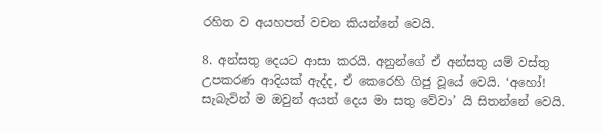රහිත ව අයහපත් වචන කියන්නේ වෙයි.

8. අන්සතු දෙයට ආසා කරයි. අනුන්ගේ ඒ අන්සතු යම් වස්තු උපකරණ ආදියක් ඇද්ද, ඒ කෙරෙහි ගිජු වූයේ වෙයි. ‘අහෝ! සැබැවින් ම ඔවුන් අයත් දෙය මා සතු වේවා’ යි සිතන්නේ වෙයි.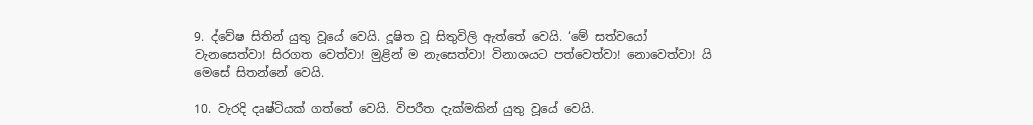9. ද්වේෂ සිතින් යුතු වූයේ වෙයි. දූෂිත වූ සිතුවිලි ඇත්තේ වෙයි. ‘මේ සත්වයෝ වැනසෙත්වා! සිරගත වෙත්වා! මුළින් ම නැසෙත්වා! විනාශයට පත්වෙත්වා! නොවෙත්වා! යි මෙසේ සිතන්නේ වෙයි.

10. වැරදි දෘෂ්ටියක් ගත්තේ වෙයි. විපරීත දැක්මකින් යුතු වූයේ වෙයි.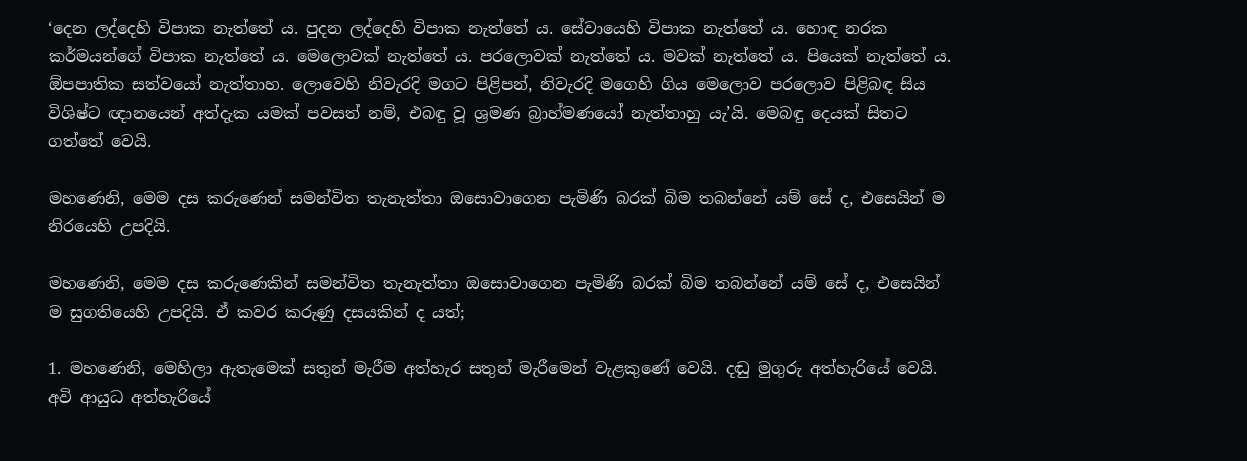‘දෙන ලද්දෙහි විපාක නැත්තේ ය. පුදන ලද්දෙහි විපාක නැත්තේ ය. සේවායෙහි විපාක නැත්තේ ය. හොඳ නරක කර්මයන්ගේ විපාක නැත්තේ ය. මෙලොවක් නැත්තේ ය. පරලොවක් නැත්තේ ය. මවක් නැත්තේ ය. පියෙක් නැත්තේ ය. ඕපපාතික සත්වයෝ නැත්තාහ. ලොවෙහි නිවැරදි මගට පිළිපන්, නිවැරදි මගෙහි ගිය මෙලොව පරලොව පිළිබඳ සිය විශිෂ්ට ඥානයෙන් අත්දැක යමක් පවසත් නම්, එබඳු වූ ශ්‍රමණ බ්‍රාහ්මණයෝ නැත්තාහු යැ’යි. මෙබඳු දෙයක් සිතට ගත්තේ වෙයි.

මහණෙනි, මෙම දස කරුණෙන් සමන්විත තැනැත්තා ඔසොවාගෙන පැමිණි බරක් බිම තබන්නේ යම් සේ ද, එසෙයින් ම නිරයෙහි උපදියි.

මහණෙනි, මෙම දස කරුණෙකින් සමන්විත තැනැත්තා ඔසොවාගෙන පැමිණි බරක් බිම තබන්නේ යම් සේ ද, එසෙයින් ම සුගතියෙහි උපදියි. ඒ කවර කරුණු දසයකින් ද යත්;

1. මහණෙනි, මෙහිලා ඇතැමෙක් සතුන් මැරීම අත්හැර සතුන් මැරීමෙන් වැළකුණේ වෙයි. දඬු මුගුරු අත්හැරියේ වෙයි. අවි ආයුධ අත්හැරියේ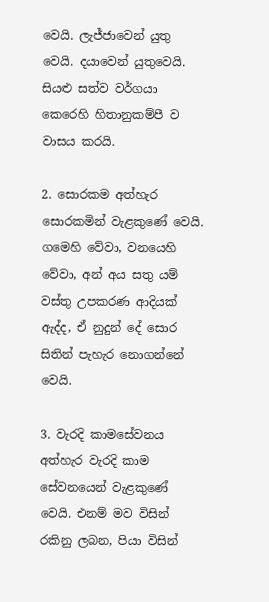වෙයි. ලැජ්ජාවෙන් යුතු වෙයි. දයාවෙන් යුතුවෙයි. සියළු සත්ව වර්ගයා කෙරෙහි හිතානුකම්පී ව වාසය කරයි.

2. සොරකම අත්හැර සොරකමින් වැළකුණේ වෙයි. ගමෙහි වේවා, වනයෙහි වේවා, අන් අය සතු යම් වස්තු උපකරණ ආදියක් ඇද්ද, ඒ නුදුන් දේ සොර සිතින් පැහැර නොගන්නේ වෙයි.

3. වැරදි කාමසේවනය අත්හැර වැරදි කාම සේවනයෙන් වැළකුණේ වෙයි. එනම් මව විසින් රකිනු ලබන, පියා විසින්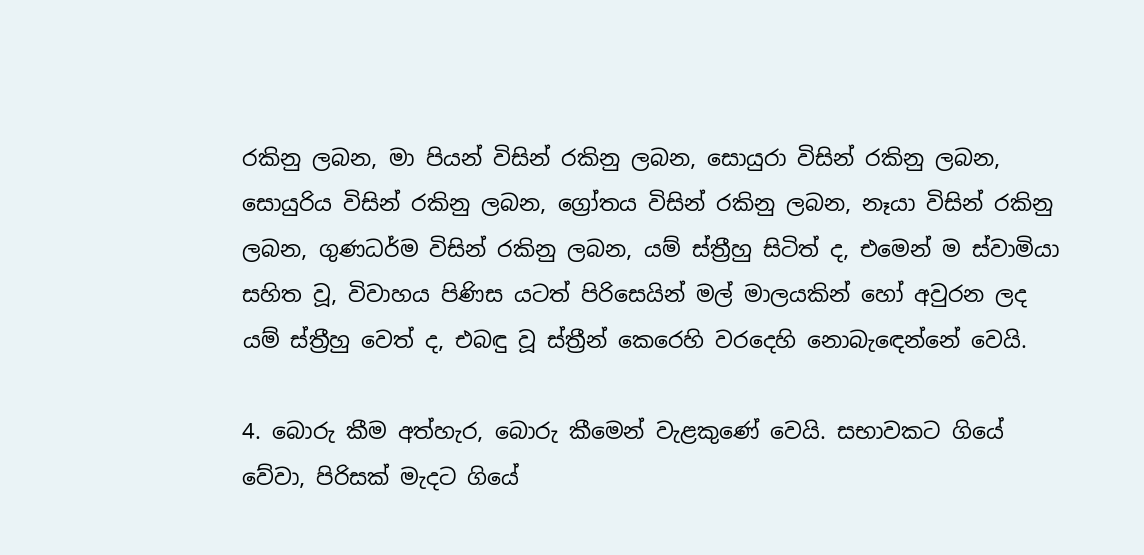රකිනු ලබන, මා පියන් විසින් රකිනු ලබන, සොයුරා විසින් රකිනු ලබන, සොයුරිය විසින් රකිනු ලබන, ග්‍රෝතය විසින් රකිනු ලබන, නෑයා විසින් රකිනු ලබන, ගුණධර්ම විසින් රකිනු ලබන, යම් ස්ත්‍රීහු සිටිත් ද, එමෙන් ම ස්වාමියා සහිත වූ, විවාහය පිණිස යටත් පිරිසෙයින් මල් මාලයකින් හෝ අවුරන ලද යම් ස්ත්‍රීහු වෙත් ද, එබඳු වූ ස්ත්‍රීන් කෙරෙහි වරදෙහි නොබැඳෙන්නේ වෙයි.

4. බොරු කීම අත්හැර, බොරු කීමෙන් වැළකුණේ වෙයි. සභාවකට ගියේ වේවා, පිරිසක් මැදට ගියේ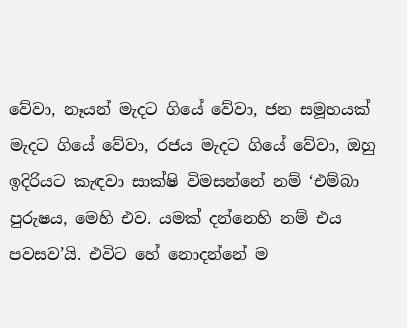වේවා, නෑයන් මැදට ගියේ වේවා, ජන සමූහයක් මැදට ගියේ වේවා, රජය මැදට ගියේ වේවා, ඔහු ඉදිරියට කැඳවා සාක්ෂි විමසන්නේ නම් ‘එම්බා පුරුෂය, මෙහි එව. යමක් දන්නෙහි නම් එය පවසව’යි. එවිට හේ නොදන්නේ ම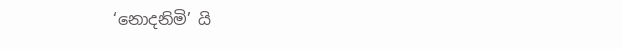‘නොදනිමි’ යි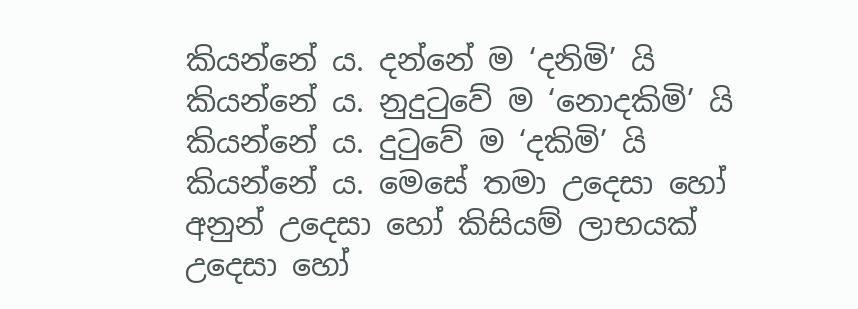කියන්නේ ය. දන්නේ ම ‘දනිමි’ යි කියන්නේ ය. නුදුටුවේ ම ‘නොදකිමි’ යි කියන්නේ ය. දුටුවේ ම ‘දකිමි’ යි කියන්නේ ය. මෙසේ තමා උදෙසා හෝ අනුන් උදෙසා හෝ කිසියම් ලාභයක් උදෙසා හෝ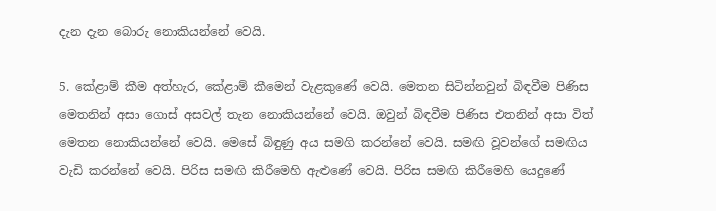දැන දැන බොරු නොකියන්නේ වෙයි.

5. කේළාම් කීම අත්හැර, කේළාම් කීමෙන් වැළකුණේ වෙයි. මෙතන සිටින්නවුන් බිඳවීම පිණිස මෙතනින් අසා ගොස් අසවල් තැන නොකියන්නේ වෙයි. ඔවුන් බිඳවීම පිණිස එතනින් අසා විත් මෙතන නොකියන්නේ වෙයි. මෙසේ බිඳුණු අය සමගි කරන්නේ වෙයි. සමඟි වූවන්ගේ සමඟිය වැඩි කරන්නේ වෙයි. පිරිස සමඟි කිරීමෙහි ඇළුණේ වෙයි. පිරිස සමඟි කිරීමෙහි යෙදුණේ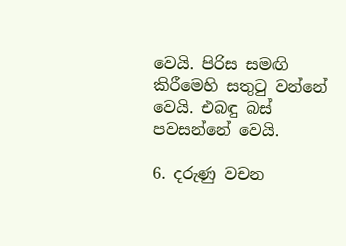වෙයි. පිරිස සමඟි කිරීමෙහි සතුටු වන්නේ වෙයි. එබඳු බස් පවසන්නේ වෙයි.

6. දරුණු වචන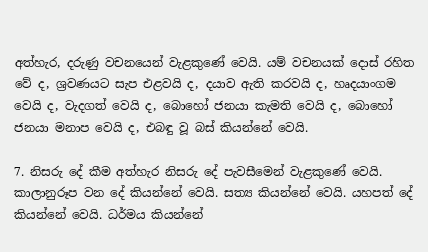අත්හැර, දරුණු වචනයෙන් වැළකුණේ වෙයි. යම් වචනයක් දොස් රහිත වේ ද, ශ්‍රවණයට සැප එළවයි ද, දයාව ඇති කරවයි ද, හෘදයාංගම වෙයි ද, වැදගත් වෙයි ද, බොහෝ ජනයා කැමති වෙයි ද, බොහෝ ජනයා මනාප වෙයි ද, එබඳු වූ බස් කියන්නේ වෙයි.

7. නිසරු දේ කීම අත්හැර නිසරු දේ පැවසීමෙන් වැළකුණේ වෙයි. කාලානුරූප වන දේ කියන්නේ වෙයි. සත්‍ය කියන්නේ වෙයි. යහපත් දේ කියන්නේ වෙයි. ධර්මය කියන්නේ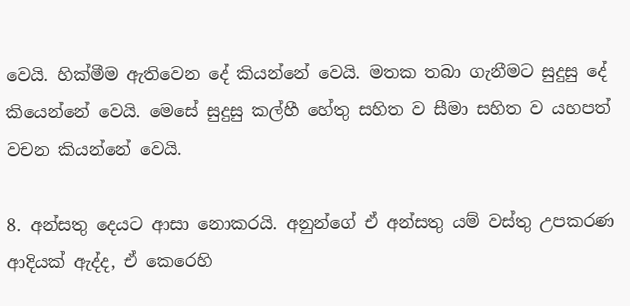වෙයි. හික්මීම ඇතිවෙන දේ කියන්නේ වෙයි. මතක තබා ගැනීමට සුදුසු දේ කියෙන්නේ වෙයි. මෙසේ සුදුසු කල්හී හේතු සහිත ව සීමා සහිත ව යහපත් වචන කියන්නේ වෙයි.

8. අන්සතු දෙයට ආසා නොකරයි. අනුන්ගේ ඒ අන්සතු යම් වස්තු උපකරණ ආදියක් ඇද්ද, ඒ කෙරෙහි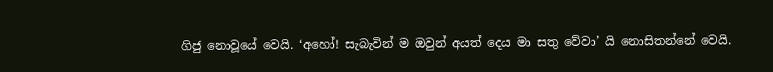ගිජු නොවූයේ වෙයි. ‘අහෝ! සැබැවින් ම ඔවුන් අයත් දෙය මා සතු වේවා’ යි නොසිතන්නේ වෙයි.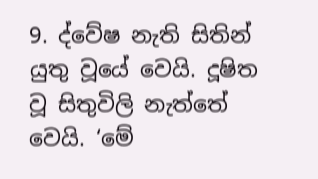9. ද්වේෂ නැති සිතින් යුතු වූයේ වෙයි. දූෂිත වූ සිතුවිලි නැත්තේ වෙයි. ‘මේ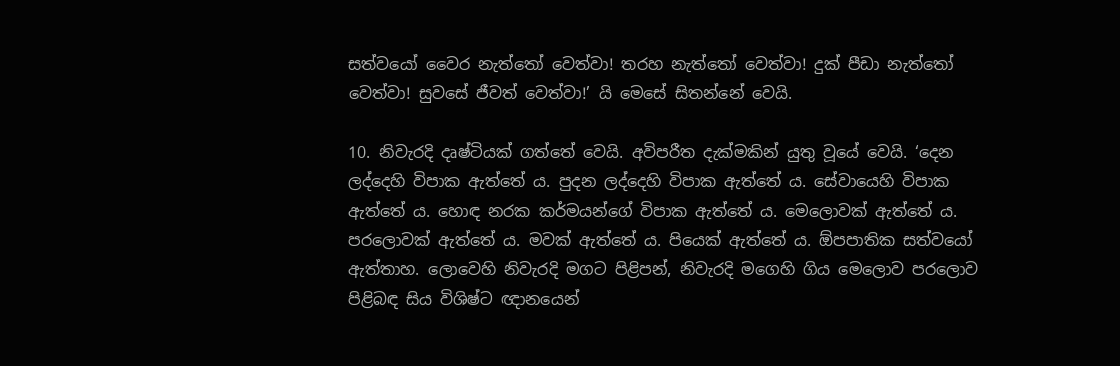සත්වයෝ වෛර නැත්තෝ වෙත්වා! තරහ නැත්තෝ වෙත්වා! දුක් පීඩා නැත්තෝ වෙත්වා! සුවසේ ජීවත් වෙත්වා!’ යි මෙසේ සිතන්නේ වෙයි.

10. නිවැරදි දෘෂ්ටියක් ගත්තේ වෙයි. අවිපරීත දැක්මකින් යුතු වූයේ වෙයි. ‘දෙන ලද්දෙහි විපාක ඇත්තේ ය. පුදන ලද්දෙහි විපාක ඇත්තේ ය. සේවායෙහි විපාක ඇත්තේ ය. හොඳ නරක කර්මයන්ගේ විපාක ඇත්තේ ය. මෙලොවක් ඇත්තේ ය. පරලොවක් ඇත්තේ ය. මවක් ඇත්තේ ය. පියෙක් ඇත්තේ ය. ඕපපාතික සත්වයෝ ඇත්තාහ. ලොවෙහි නිවැරදි මගට පිළිපන්, නිවැරදි මගෙහි ගිය මෙලොව පරලොව පිළිබඳ සිය විශිෂ්ට ඥානයෙන්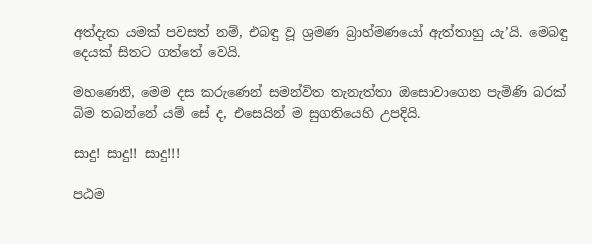අත්දැක යමක් පවසත් නම්, එබඳු වූ ශ්‍රමණ බ්‍රාහ්මණයෝ ඇත්තාහු යැ’යි. මෙබඳු දෙයක් සිතට ගත්තේ වෙයි.

මහණෙනි, මෙම දස කරුණෙන් සමන්විත තැනැත්තා ඔසොවාගෙන පැමිණි බරක් බිම තබන්නේ යම් සේ ද, එසෙයින් ම සුගතියෙහි උපදියි.

සාදු! සාදු!! සාදු!!!

පඨම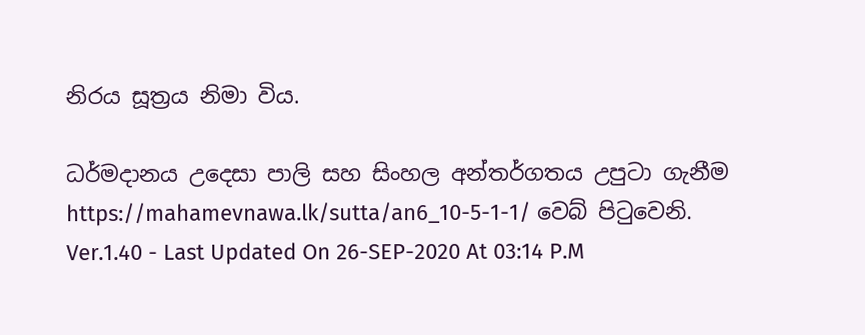නිරය සූත්‍රය නිමා විය.

ධර්මදානය උදෙසා පාලි සහ සිංහල අන්තර්ගතය උපුටා ගැනීම https://mahamevnawa.lk/sutta/an6_10-5-1-1/ වෙබ් පිටුවෙනි.
Ver.1.40 - Last Updated On 26-SEP-2020 At 03:14 P.M